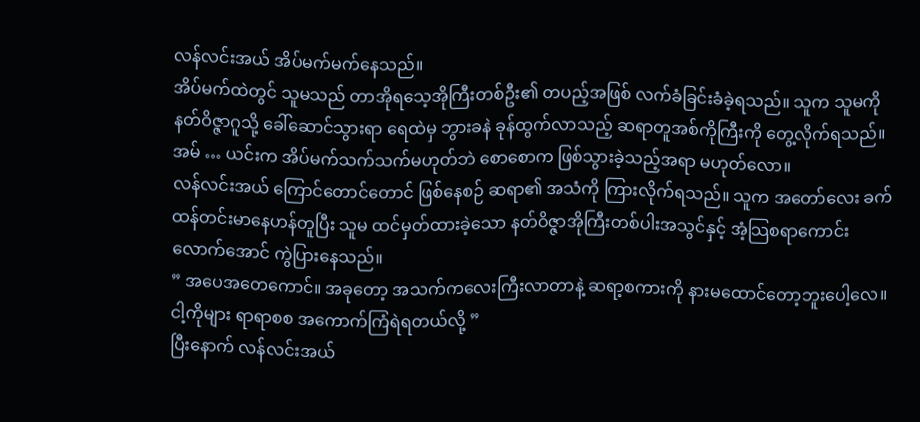လန်လင်းအယ် အိပ်မက်မက်နေသည်။
အိပ်မက်ထဲတွင် သူမသည် တာအိုရသေ့အိုကြီးတစ်ဦး၏ တပည့်အဖြစ် လက်ခံခြင်းခံခဲ့ရသည်။ သူက သူမကို နတ်ဝိဇ္ဇာဂူသို့ ခေါ်ဆောင်သွားရာ ရေထဲမှ ဘွားခနဲ ခုန်ထွက်လာသည့် ဆရာတူအစ်ကိုကြီးကို တွေ့လိုက်ရသည်။
အမ် … ယင်းက အိပ်မက်သက်သက်မဟုတ်ဘဲ စောစောက ဖြစ်သွားခဲ့သည့်အရာ မဟုတ်လော။
လန်လင်းအယ် ကြောင်တောင်တောင် ဖြစ်နေစဉ် ဆရာ၏ အသံကို ကြားလိုက်ရသည်။ သူက အတော်လေး ခက်ထန်တင်းမာနေဟန်တူပြီး သူမ ထင်မှတ်ထားခဲ့သော နတ်ဝိဇ္ဇာအိုကြီးတစ်ပါးအသွင်နှင့် အံ့သြစရာကောင်းလောက်အောင် ကွဲပြားနေသည်။
” အပေအတေကောင်။ အခုတော့ အသက်ကလေးကြီးလာတာနဲ့ ဆရာ့စကားကို နားမထောင်တော့ဘူးပေါ့လေ။ ငါ့ကိုများ ရာရာစစ အကောက်ကြံရဲရတယ်လို့ ”
ပြီးနောက် လန်လင်းအယ်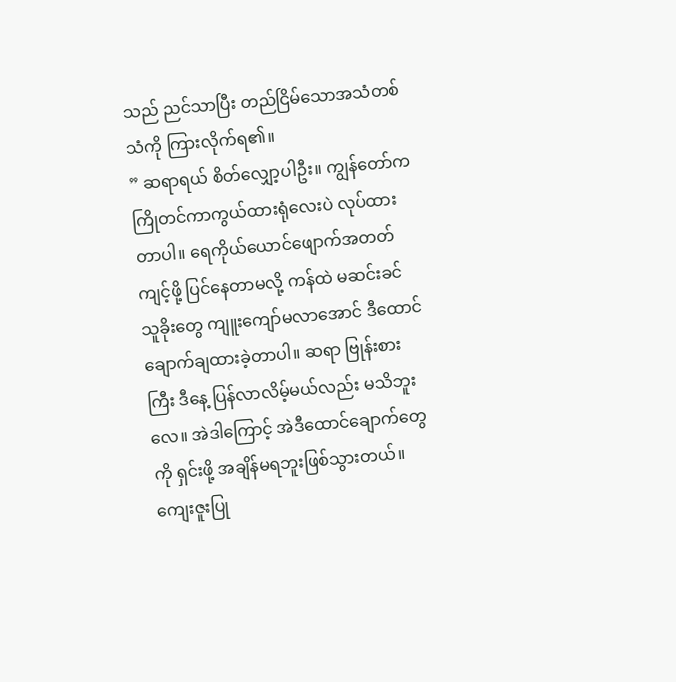သည် ညင်သာပြီး တည်ငြိမ်သောအသံတစ်သံကို ကြားလိုက်ရ၏။
” ဆရာရယ် စိတ်လျှော့ပါဦး။ ကျွန်တော်က ကြိုတင်ကာကွယ်ထားရုံလေးပဲ လုပ်ထားတာပါ။ ရေကိုယ်ယောင်ဖျောက်အတတ်ကျင့်ဖို့ ပြင်နေတာမလို့ ကန်ထဲ မဆင်းခင် သူခိုးတွေ ကျူးကျော်မလာအောင် ဒီထောင်ချောက်ချထားခဲ့တာပါ။ ဆရာ ဗြုန်းစားကြီး ဒီနေ့ ပြန်လာလိမ့်မယ်လည်း မသိဘူးလေ။ အဲဒါကြောင့် အဲဒီထောင်ချောက်တွေကို ရှင်းဖို့ အချိန်မရဘူးဖြစ်သွားတယ်။ ကျေးဇူးပြု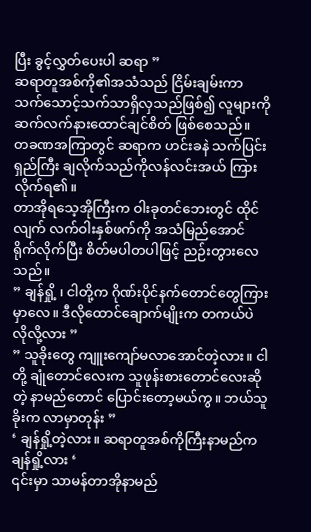ပြီး ခွင့်လွှတ်ပေးပါ ဆရာ ”
ဆရာတူအစ်ကို၏အသံသည် ငြိမ်းချမ်းကာ သက်သောင့်သက်သာရှိလှသည်ဖြစ်၍ လူများကို ဆက်လက်နားထောင်ချင်စိတ် ဖြစ်စေသည်။
တခဏအကြာတွင် ဆရာက ဟင်းခနဲ သက်ပြင်းရှည်ကြီး ချလိုက်သည်ကိုလန်လင်းအယ် ကြားလိုက်ရ၏။
တာအိုရသေ့အိုကြီးက ဝါးခုတင်ဘေးတွင် ထိုင်လျက် လက်ဝါးနှစ်ဖက်ကို အသံမြည်အောင် ရိုက်လိုက်ပြီး စိတ်မပါတပါဖြင့် ညဉ်းတွားလေသည်။
” ချန်ရှို့ ၊ ငါတို့က ဂိုဏ်းပိုင်နက်တောင်တွေကြားမှာလေ။ ဒီလိုထောင်ချောက်မျိုးက တကယ်ပဲ လိုလို့လား ”
” သူခိုးတွေ ကျူးကျော်မလာအောင်တဲ့လား။ ငါတို့ ချုံတောင်လေးက သူဖုန်းစားတောင်လေးဆိုတဲ့ နာမည်တောင် ပြောင်းတော့မယ်ကွ။ ဘယ်သူခိုးက လာမှာတုန်း ”
‘ ချန်ရှို့တဲ့လား။ ဆရာတူအစ်ကိုကြီးနာမည်က ချန်ရှို့လား ‘
၎င်းမှာ သာမန်တာအိုနာမည်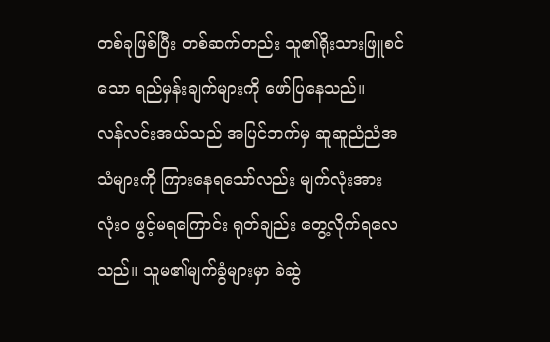တစ်ခုဖြစ်ပြီး တစ်ဆက်တည်း သူ၏ရိုးသားဖြူစင်သော ရည်မှန်းချက်များကို ဖော်ပြနေသည်။
လန်လင်းအယ်သည် အပြင်ဘက်မှ ဆူဆူညံညံအသံများကို ကြားနေရသော်လည်း မျက်လုံးအား လုံးဝ ဖွင့်မရကြောင်း ရုတ်ချည်း တွေ့လိုက်ရလေသည်။ သူမ၏မျက်ခွံများမှာ ခဲဆွဲ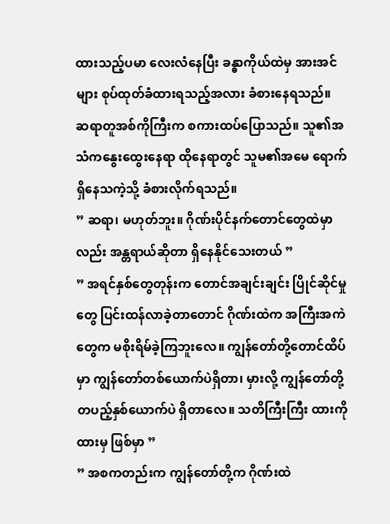ထားသည့်ပမာ လေးလံနေပြီး ခန္ဓာကိုယ်ထဲမှ အားအင်များ စုပ်ထုတ်ခံထားရသည့်အလား ခံစားနေရသည်။
ဆရာတူအစ်ကိုကြီးက စကားထပ်ပြောသည်။ သူ၏အသံကနွေးထွေးနေရာ ထိုနေရာတွင် သူမ၏အမေ ရောက်ရှိနေသကဲ့သို့ ခံစားလိုက်ရသည်။
” ဆရာ၊ မဟုတ်ဘူး။ ဂိုဏ်းပိုင်နက်တောင်တွေထဲမှာလည်း အန္တရာယ်ဆိုတာ ရှိနေနိုင်သေးတယ် ”
” အရင်နှစ်တွေတုန်းက တောင်အချင်းချင်း ပြိုင်ဆိုင်မှုတွေ ပြင်းထန်လာခဲ့တာတောင် ဂိုဏ်းထဲက အကြီးအကဲတွေက မစိုးရိမ်ခဲ့ကြဘူးလေ။ ကျွန်တော်တို့တောင်ထိပ်မှာ ကျွန်တော်တစ်ယောက်ပဲရှိတာ၊ မှားလို့ ကျွန်တော်တို့ တပည့်နှစ်ယောက်ပဲ ရှိတာလေ။ သတိကြီးကြီး ထားကိုထားမှ ဖြစ်မှာ ”
” အစကတည်းက ကျွန်တော်တို့က ဂိုဏ်းထဲ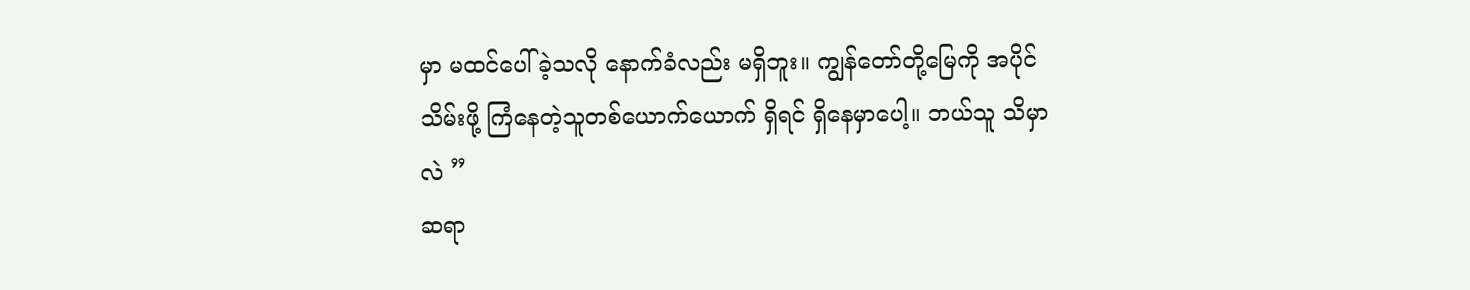မှာ မထင်ပေါ်ခဲ့သလို နောက်ခံလည်း မရှိဘူး။ ကျွန်တော်တို့မြေကို အပိုင်သိမ်းဖို့ ကြံနေတဲ့သူတစ်ယောက်ယောက် ရှိရင် ရှိနေမှာပေါ့။ ဘယ်သူ သိမှာလဲ ”
ဆရာ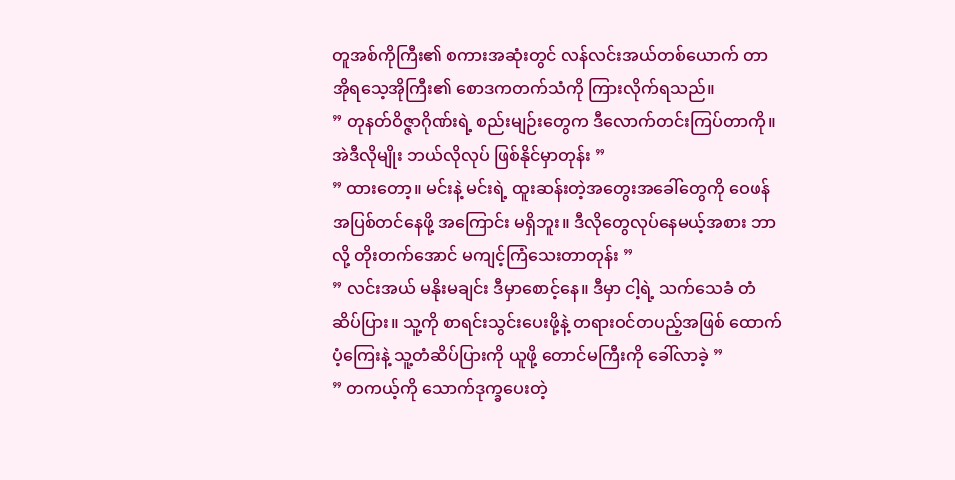တူအစ်ကိုကြီး၏ စကားအဆုံးတွင် လန်လင်းအယ်တစ်ယောက် တာအိုရသေ့အိုကြီး၏ စောဒကတက်သံကို ကြားလိုက်ရသည်။
” တုနတ်ဝိဇ္ဇာဂိုဏ်းရဲ့ စည်းမျဉ်းတွေက ဒီလောက်တင်းကြပ်တာကို။ အဲဒီလိုမျိုး ဘယ်လိုလုပ် ဖြစ်နိုင်မှာတုန်း ”
” ထားတော့။ မင်းနဲ့ မင်းရဲ့ ထူးဆန်းတဲ့အတွေးအခေါ်တွေကို ဝေဖန်အပြစ်တင်နေဖို့ အကြောင်း မရှိဘူး။ ဒီလိုတွေလုပ်နေမယ့်အစား ဘာလို့ တိုးတက်အောင် မကျင့်ကြံသေးတာတုန်း ”
” လင်းအယ် မနိုးမချင်း ဒီမှာစောင့်နေ။ ဒီမှာ ငါ့ရဲ့ သက်သေခံ တံဆိပ်ပြား။ သူ့ကို စာရင်းသွင်းပေးဖို့နဲ့ တရားဝင်တပည့်အဖြစ် ထောက်ပံ့ကြေးနဲ့ သူ့တံဆိပ်ပြားကို ယူဖို့ တောင်မကြီးကို ခေါ်လာခဲ့ ”
” တကယ့်ကို သောက်ဒုက္ခပေးတဲ့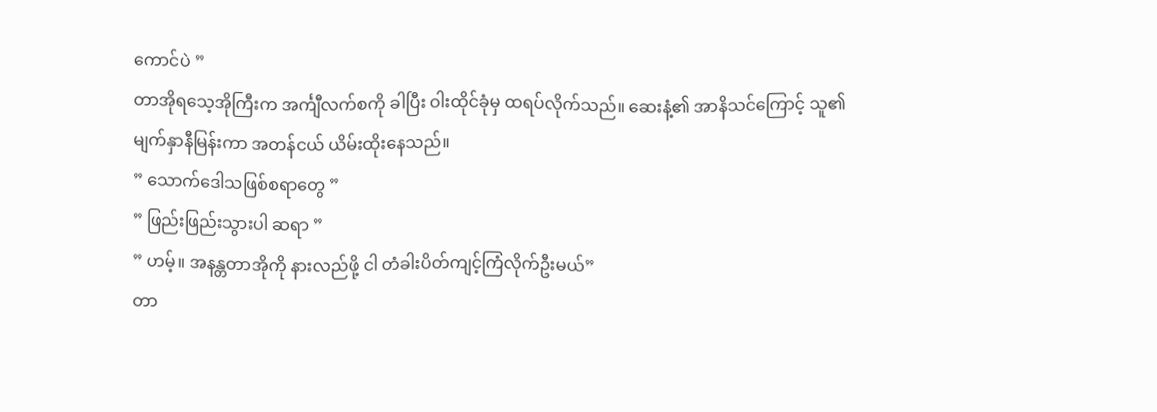ကောင်ပဲ ”
တာအိုရသေ့အိုကြီးက အင်္ကျီလက်စကို ခါပြီး ဝါးထိုင်ခုံမှ ထရပ်လိုက်သည်။ ဆေးနံ့၏ အာနိသင်ကြောင့် သူ၏မျက်နှာနီမြန်းကာ အတန်ငယ် ယိမ်းထိုးနေသည်။
” သောက်ဒေါသဖြစ်စရာတွေ ”
” ဖြည်းဖြည်းသွားပါ ဆရာ ”
” ဟမ့်။ အနန္တတာအိုကို နားလည်ဖို့ ငါ တံခါးပိတ်ကျင့်ကြံလိုက်ဦးမယ်”
တာ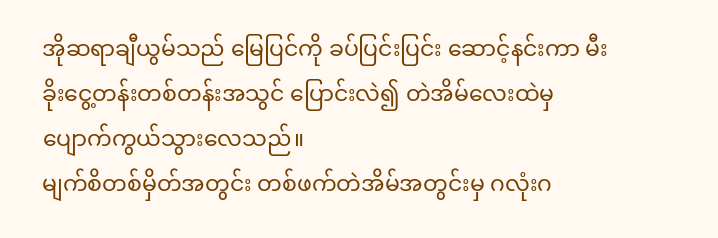အိုဆရာချီယွမ်သည် မြေပြင်ကို ခပ်ပြင်းပြင်း ဆောင့်နင်းကာ မီးခိုးငွေ့တန်းတစ်တန်းအသွင် ပြောင်းလဲ၍ တဲအိမ်လေးထဲမှ ပျောက်ကွယ်သွားလေသည်။
မျက်စိတစ်မှိတ်အတွင်း တစ်ဖက်တဲအိမ်အတွင်းမှ ဂလုံးဂ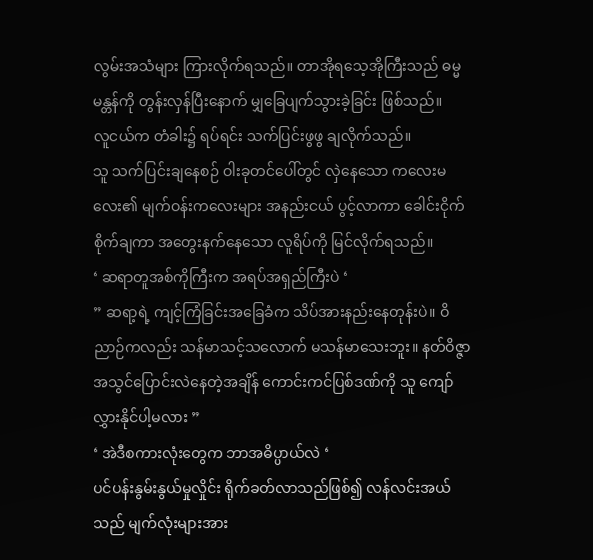လွမ်းအသံများ ကြားလိုက်ရသည်။ တာအိုရသေ့အိုကြီးသည် ဓမ္မမန္တန်ကို တွန်းလှန်ပြီးနောက် မျှခြေပျက်သွားခဲ့ခြင်း ဖြစ်သည်။
လူငယ်က တံခါး၌ ရပ်ရင်း သက်ပြင်းဖွဖွ ချလိုက်သည်။
သူ သက်ပြင်းချနေစဉ် ဝါးခုတင်ပေါ်တွင် လှဲနေသော ကလေးမလေး၏ မျက်ဝန်းကလေးများ အနည်းငယ် ပွင့်လာကာ ခေါင်းငိုက်စိုက်ချကာ အတွေးနက်နေသော လူရိပ်ကို မြင်လိုက်ရသည်။
‘ ဆရာတူအစ်ကိုကြီးက အရပ်အရှည်ကြီးပဲ ‘
” ဆရာ့ရဲ့ ကျင့်ကြံခြင်းအခြေခံက သိပ်အားနည်းနေတုန်းပဲ။ ဝိညာဉ်ကလည်း သန်မာသင့်သလောက် မသန်မာသေးဘူး။ နတ်ဝိဇ္ဇာအသွင်ပြောင်းလဲနေတဲ့အချိန် ကောင်းကင်ပြစ်ဒဏ်ကို သူ ကျော်လွှားနိုင်ပါ့မလား ”
‘ အဲဒီစကားလုံးတွေက ဘာအဓိပ္ပာယ်လဲ ‘
ပင်ပန်းနွမ်းနွယ်မှုလှိုင်း ရိုက်ခတ်လာသည်ဖြစ်၍ လန်လင်းအယ်သည် မျက်လုံးများအား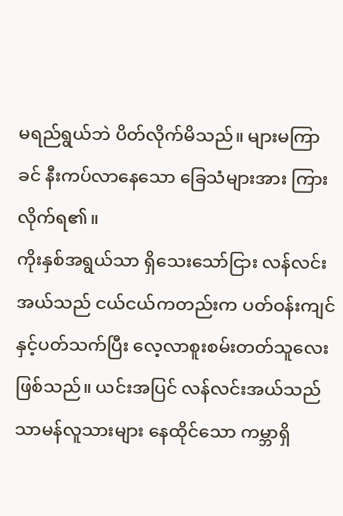မရည်ရွယ်ဘဲ ပိတ်လိုက်မိသည်။ များမကြာခင် နီးကပ်လာနေသော ခြေသံများအား ကြားလိုက်ရ၏။
ကိုးနှစ်အရွယ်သာ ရှိသေးသော်ငြား လန်လင်းအယ်သည် ငယ်ငယ်ကတည်းက ပတ်ဝန်းကျင်နှင့်ပတ်သက်ပြီး လေ့လာစူးစမ်းတတ်သူလေးဖြစ်သည်။ ယင်းအပြင် လန်လင်းအယ်သည် သာမန်လူသားများ နေထိုင်သော ကမ္ဘာရှိ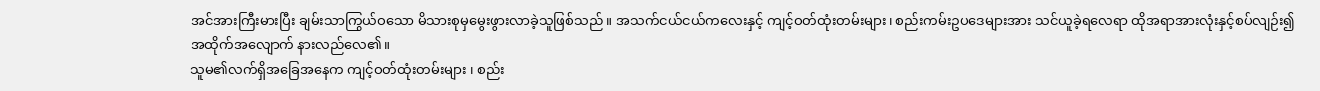အင်အားကြီးမားပြီး ချမ်းသာကြွယ်ဝသော မိသားစုမှမွေးဖွားလာခဲ့သူဖြစ်သည်။ အသက်ငယ်ငယ်ကလေးနှင့် ကျင့်ဝတ်ထုံးတမ်းများ၊ စည်းကမ်းဥပဒေများအား သင်ယူခဲ့ရလေရာ ထိုအရာအားလုံးနှင့်စပ်လျဉ်း၍ အထိုက်အလျောက် နားလည်လေ၏။
သူမ၏လက်ရှိအခြေအနေက ကျင့်ဝတ်ထုံးတမ်းများ ၊ စည်း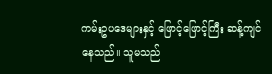ကမ်းဥပဒေများနှင့် ဖြောင့်ဖြောင့်ကြီး ဆန့်ကျင်နေသည်။ သူမသည်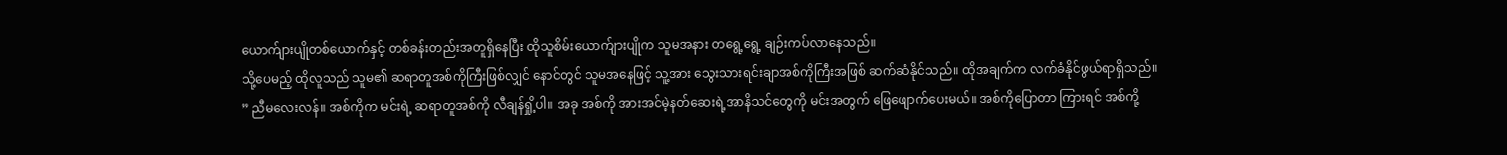ယောက်ျားပျိုတစ်ယောက်နှင့် တစ်ခန်းတည်းအတူရှိနေပြီး ထိုသူစိမ်းယောက်ျားပျိုက သူမအနား တရွေ့ရွေ့ ချဉ်းကပ်လာနေသည်။
သို့ပေမည့် ထိုလူသည် သူမ၏ ဆရာတူအစ်ကိုကြီးဖြစ်လျှင် နောင်တွင် သူမအနေဖြင့် သူ့အား သွေးသားရင်းချာအစ်ကိုကြီးအဖြစ် ဆက်ဆံနိုင်သည်။ ထိုအချက်က လက်ခံနိုင်ဖွယ်ရာရှိသည်။
” ညီမလေးလန်။ အစ်ကိုက မင်းရဲ့ ဆရာတူအစ်ကို လီချန်ရှို့ပါ။ အခု အစ်ကို အားအင်မဲ့နတ်ဆေးရဲ့အာနိသင်တွေကို မင်းအတွက် ဖြေဖျောက်ပေးမယ်။ အစ်ကိုပြောတာ ကြားရင် အစ်ကို့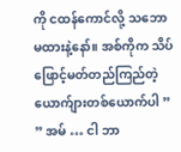ကို ငထန်ကောင်လို့ သဘောမထားနဲ့နော်။ အစ်ကိုက သိပ်ဖြောင့်မတ်တည်ကြည်တဲ့ ယောက်ျားတစ်ယောက်ပါ ”
” အမ် … ငါ ဘာ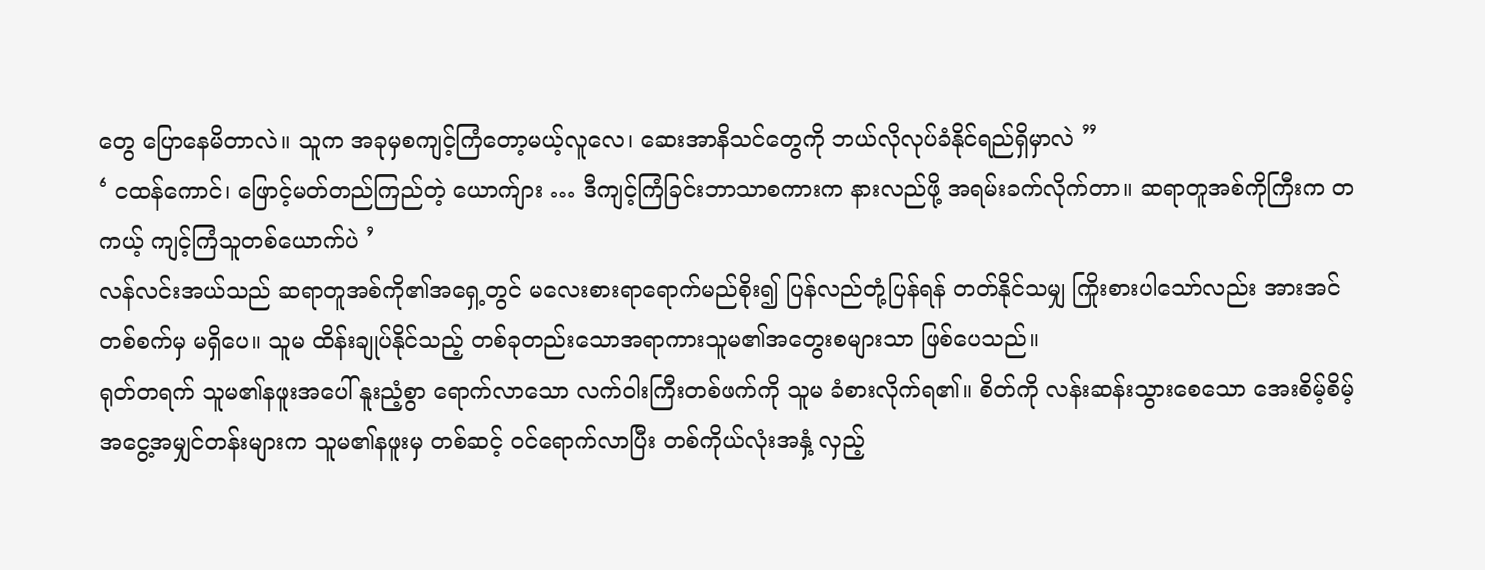တွေ ပြောနေမိတာလဲ။ သူက အခုမှစကျင့်ကြံတော့မယ့်လူလေ၊ ဆေးအာနိသင်တွေကို ဘယ်လိုလုပ်ခံနိုင်ရည်ရှိမှာလဲ ”
‘ ငထန်ကောင်၊ ဖြောင့်မတ်တည်ကြည်တဲ့ ယောက်ျား … ဒီကျင့်ကြံခြင်းဘာသာစကားက နားလည်ဖို့ အရမ်းခက်လိုက်တာ။ ဆရာတူအစ်ကိုကြီးက တကယ့် ကျင့်ကြံသူတစ်ယောက်ပဲ ’
လန်လင်းအယ်သည် ဆရာတူအစ်ကို၏အရှေ့တွင် မလေးစားရာရောက်မည်စိုး၍ ပြန်လည်တုံ့ပြန်ရန် တတ်နိုင်သမျှ ကြိုးစားပါသော်လည်း အားအင်တစ်စက်မှ မရှိပေ။ သူမ ထိန်းချုပ်နိုင်သည့် တစ်ခုတည်းသောအရာကားသူမ၏အတွေးစများသာ ဖြစ်ပေသည်။
ရုတ်တရက် သူမ၏နဖူးအပေါ် နူးညံ့စွာ ရောက်လာသော လက်ဝါးကြီးတစ်ဖက်ကို သူမ ခံစားလိုက်ရ၏။ စိတ်ကို လန်းဆန်းသွားစေသော အေးစိမ့်စိမ့် အငွေ့အမျှင်တန်းများက သူမ၏နဖူးမှ တစ်ဆင့် ဝင်ရောက်လာပြီး တစ်ကိုယ်လုံးအနှံ့ လှည့်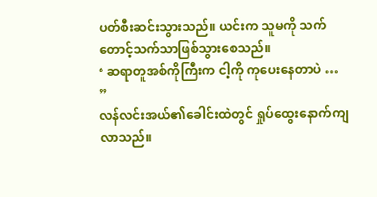ပတ်စီးဆင်းသွားသည်။ ယင်းက သူမကို သက်တောင့်သက်သာဖြစ်သွားစေသည်။
‘ ဆရာတူအစ်ကိုကြီးက ငါ့ကို ကုပေးနေတာပဲ … ”
လန်လင်းအယ်၏ခေါင်းထဲတွင် ရှုပ်ထွေးနောက်ကျလာသည်။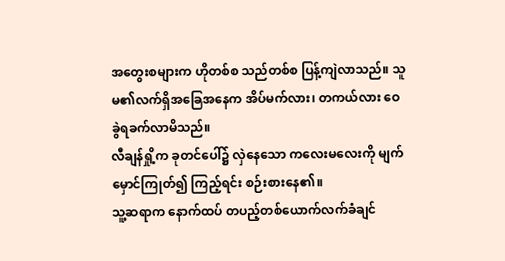အတွေးစများက ဟိုတစ်စ သည်တစ်စ ပြန့်ကျဲလာသည်။ သူမ၏လက်ရှိအခြေအနေက အိပ်မက်လား၊ တကယ်လား ဝေခွဲရခက်လာမိသည်။
လီချန်ရှို့က ခုတင်ပေါ်၌ လှဲနေသော ကလေးမလေးကို မျက်မှောင်ကြုတ်၍ ကြည့်ရင်း စဉ်းစားနေ၏။
သူ့ဆရာက နောက်ထပ် တပည့်တစ်ယောက်လက်ခံချင်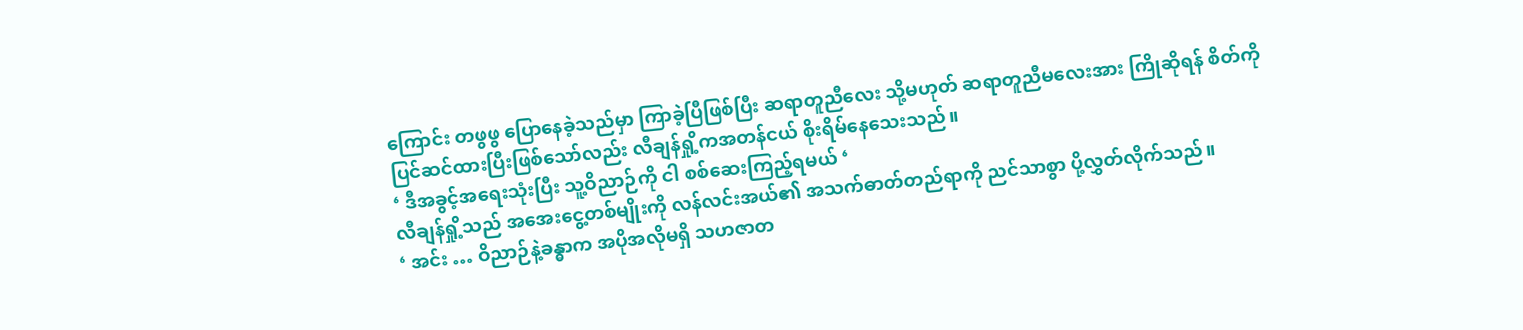ကြောင်း တဖွဖွ ပြောနေခဲ့သည်မှာ ကြာခဲ့ပြီဖြစ်ပြီး ဆရာတူညီလေး သို့မဟုတ် ဆရာတူညီမလေးအား ကြိုဆိုရန် စိတ်ကို ပြင်ဆင်ထားပြီးဖြစ်သော်လည်း လီချန်ရှို့ကအတန်ငယ် စိုးရိမ်နေသေးသည်။
‘ ဒီအခွင့်အရေးသုံးပြီး သူ့ဝိညာဉ်ကို ငါ စစ်ဆေးကြည့်ရမယ် ‘
လီချန်ရှို့သည် အအေးငွေ့တစ်မျိုးကို လန်လင်းအယ်၏ အသက်ဓာတ်တည်ရာကို ညင်သာစွာ ပို့လွှတ်လိုက်သည်။
‘ အင်း … ဝိညာဉ်နဲ့ခန္ဓာက အပိုအလိုမရှိ သဟဇာတ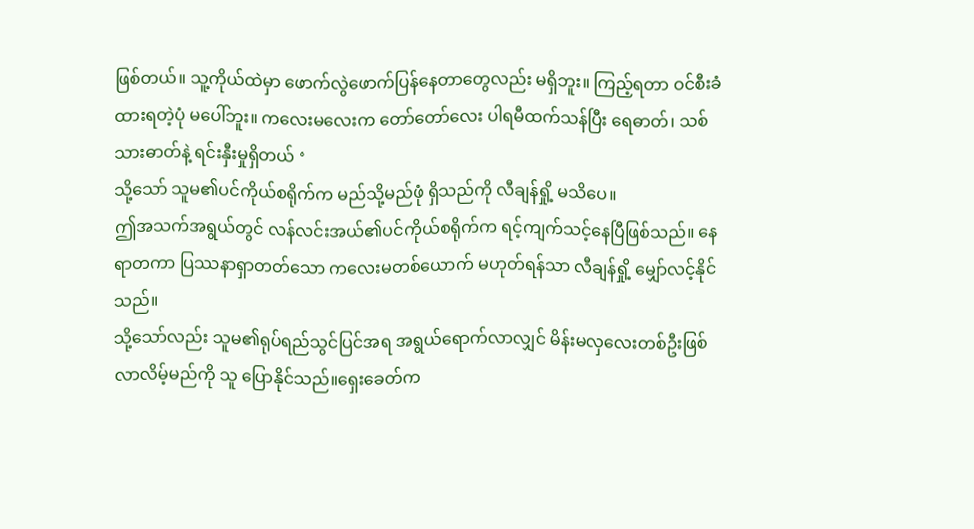ဖြစ်တယ်။ သူ့ကိုယ်ထဲမှာ ဖောက်လွဲဖောက်ပြန်နေတာတွေလည်း မရှိဘူး။ ကြည့်ရတာ ဝင်စီးခံထားရတဲ့ပုံ မပေါ်ဘူး။ ကလေးမလေးက တော်တော်လေး ပါရမီထက်သန်ပြီး ရေဓာတ်၊ သစ်သားဓာတ်နဲ့ ရင်းနှီးမှုရှိတယ် ‘
သို့သော် သူမ၏ပင်ကိုယ်စရိုက်က မည်သို့မည်ဖုံ ရှိသည်ကို လီချန်ရှို့ မသိပေ။
ဤအသက်အရွယ်တွင် လန်လင်းအယ်၏ပင်ကိုယ်စရိုက်က ရင့်ကျက်သင့်နေပြီဖြစ်သည်။ နေရာတကာ ပြဿနာရှာတတ်သော ကလေးမတစ်ယောက် မဟုတ်ရန်သာ လီချန်ရှို့ မျှော်လင့်နိုင်သည်။
သို့သော်လည်း သူမ၏ရုပ်ရည်သွင်ပြင်အရ အရွယ်ရောက်လာလျှင် မိန်းမလှလေးတစ်ဦးဖြစ်လာလိမ့်မည်ကို သူ ပြောနိုင်သည်။ရှေးခေတ်က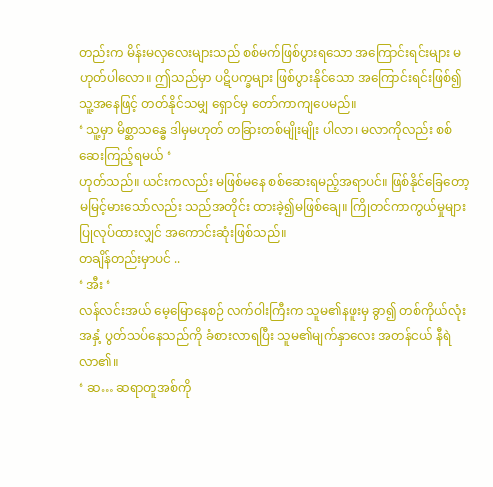တည်းက မိန်းမလှလေးများသည် စစ်မက်ဖြစ်ပွားရသော အကြောင်းရင်းများ မဟုတ်ပါလော။ ဤသည်မှာ ပဋိပက္ခများ ဖြစ်ပွားနိုင်သော အကြောင်းရင်းဖြစ်၍ သူ့အနေဖြင့် တတ်နိုင်သမျှ ရှောင်မှ တော်ကာကျပေမည်။
‘ သူ့မှာ မိစ္ဆာသန္ဓေ ဒါမှမဟုတ် တခြားတစ်မျိုးမျိုး ပါလာ၊ မလာကိုလည်း စစ်ဆေးကြည့်ရမယ် ‘
ဟုတ်သည်။ ယင်းကလည်း မဖြစ်မနေ စစ်ဆေးရမည့်အရာပင်။ ဖြစ်နိုင်ခြေတော့ မမြင့်မားသော်လည်း သည်အတိုင်း ထားခဲ့၍မဖြစ်ချေ။ ကြိုတင်ကာကွယ်မှုများ ပြုလုပ်ထားလျှင် အကောင်းဆုံးဖြစ်သည်။
တချိန်တည်းမှာပင် ..
‘ အီး ‘
လန်လင်းအယ် မေ့မြောနေစဉ် လက်ဝါးကြီးက သူမ၏နဖူးမှ ခွာ၍ တစ်ကိုယ်လုံးအနှံ့ ပွတ်သပ်နေသည်ကို ခံစားလာရပြီး သူမ၏မျက်နှာလေး အတန်ငယ် နီရဲလာ၏။
‘ ဆ… ဆရာတူအစ်ကို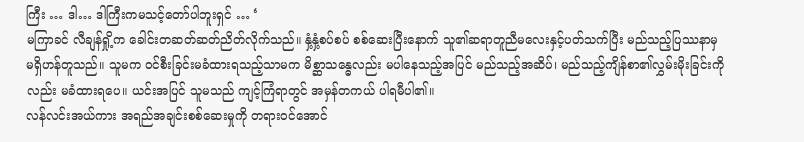ကြီး … ဒါ… ဒါကြီးကမသင့်တော်ပါဘူးရှင် … ‘
မကြာခင် လီချန်ရှို့က ခေါင်းတဆတ်ဆတ်ညိတ်လိုက်သည်။ နှံ့နှံ့စပ်စပ် စစ်ဆေးပြီးနောက် သူ၏ဆရာတူညီမလေးနှင့်ပတ်သက်ပြီး မည်သည့်ပြဿနာမှ မရှိဟန်တူသည်။ သူမက ဝင်စီးခြင်းမခံထားရသည့်သာမက မိစ္ဆာသန္ဓေလည်း မပါနေသည့်အပြင် မည်သည့်အဆိပ်၊ မည်သည့်ကျိန်စာ၏လွှမ်းမိုးခြင်းကိုလည်း မခံထားရပေ။ ယင်းအပြင် သူမသည် ကျင့်ကြံရာတွင် အမှန်တကယ် ပါရမီပါ၏။
လန်လင်းအယ်ကား အရည်အချင်းစစ်ဆေးမှုကို တရားဝင်အောင်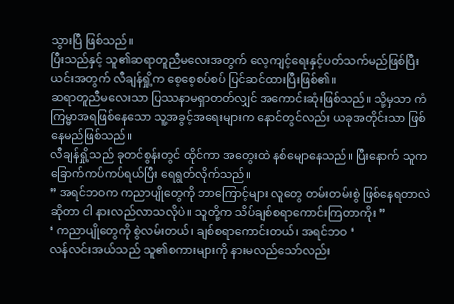သွားပြီ ဖြစ်သည်။
ပြီးသည်နှင့် သူ၏ဆရာတူညီမလေးအတွက် လေ့ကျင့်ရေးနှင့်ပတ်သက်မည်ဖြစ်ပြီး ယင်းအတွက် လီချန်ရှို့က စေ့စေ့စပ်စပ် ပြင်ဆင်ထားပြီးဖြစ်၏။
ဆရာတူညီမလေးသာ ပြဿနာမရှာတတ်လျှင် အကောင်းဆုံးဖြစ်သည်။ သို့မှသာ ကံကြမ္မာအရဖြစ်နေသော သူ့အခွင့်အရေးများက နောင်တွင်လည်း ယခုအတိုင်းသာ ဖြစ်နေမည်ဖြစ်သည်။
လီချန်ရှို့သည် ခုတင်စွန်းတွင် ထိုင်ကာ အတွေးထဲ နစ်မျောနေသည်။ ပြီးနောက် သူက ခြောက်ကပ်ကပ်ရယ်ပြီး ရေရွတ်လိုက်သည်။
” အရင်ဘဝက ကညာပျိုတွေကို ဘာကြောင့်များ လူတွေ တမ်းတမ်းစွဲ ဖြစ်နေရတာလဲဆိုတာ ငါ နားလည်လာသလိုပဲ။ သူတို့က သိပ်ချစ်စရာကောင်းကြတာကိုး ”
‘ ကညာပျိုတွေကို စွဲလမ်းတယ်၊ ချစ်စရာကောင်းတယ်၊ အရင်ဘဝ ‘
လန်လင်းအယ်သည် သူ၏စကားများကို နားမလည်သော်လည်း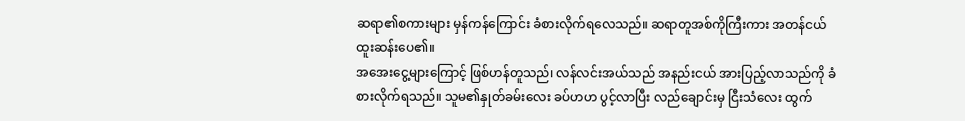ဆရာ၏စကားများ မှန်ကန်ကြောင်း ခံစားလိုက်ရလေသည်။ ဆရာတူအစ်ကိုကြီးကား အတန်ငယ် ထူးဆန်းပေ၏။
အအေးငွေ့များကြောင့် ဖြစ်ဟန်တူသည်၊ လန်လင်းအယ်သည် အနည်းငယ် အားပြည့်လာသည်ကို ခံစားလိုက်ရသည်။ သူမ၏နှုတ်ခမ်းလေး ခပ်ဟဟ ပွင့်လာပြီး လည်ချောင်းမှ ငြီးသံလေး ထွက်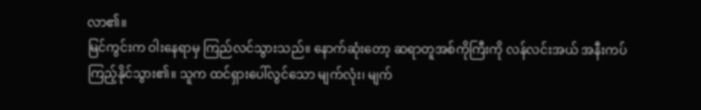လာ၏။
မြင်ကွင်းက ဝါးနေရာမှ ကြည်လင်သွားသည်။ နောက်ဆုံးတော့ ဆရာတူအစ်ကိုကြီးကို လန်လင်းအယ် အနီးကပ်ကြည့်နိုင်သွား၏။ သူက ထင်ရှားပေါ်လွင်သော မျက်လုံး၊ မျက်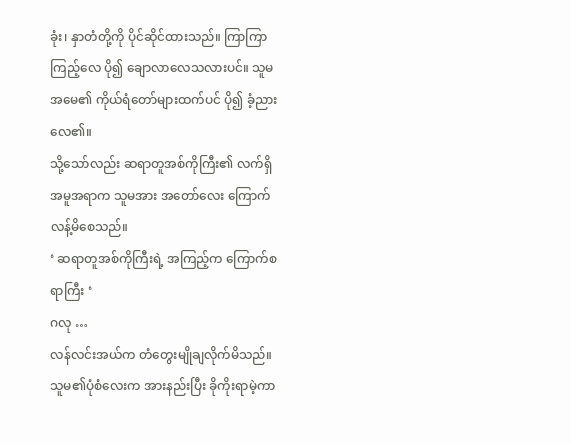ခုံး၊ နှာတံတို့ကို ပိုင်ဆိုင်ထားသည်။ ကြာကြာကြည့်လေ ပို၍ ချောလာလေသလားပင်။ သူမအမေ၏ ကိုယ်ရံတော်များထက်ပင် ပို၍ ခံ့ညားလေ၏။
သို့သော်လည်း ဆရာတူအစ်ကိုကြီး၏ လက်ရှိအမူအရာက သူမအား အတော်လေး ကြောက်လန့်မိစေသည်။
‘ ဆရာတူအစ်ကိုကြီးရဲ့ အကြည့်က ကြောက်စရာကြီး ‘
ဂလု …
လန်လင်းအယ်က တံတွေးမျိုချလိုက်မိသည်။ သူမ၏ပုံစံလေးက အားနည်းပြီး ခိုကိုးရာမဲ့ကာ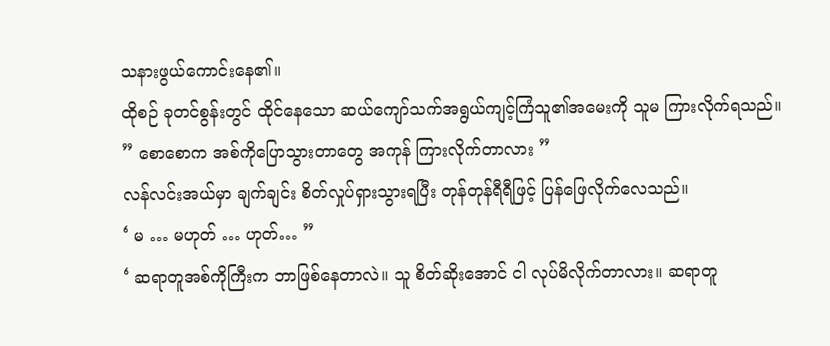သနားဖွယ်ကောင်းနေ၏။
ထိုစဉ် ခုတင်စွန်းတွင် ထိုင်နေသော ဆယ်ကျော်သက်အရွယ်ကျင့်ကြံသူ၏အမေးကို သူမ ကြားလိုက်ရသည်။
” စောစောက အစ်ကိုပြောသွားတာတွေ အကုန် ကြားလိုက်တာလား ”
လန်လင်းအယ်မှာ ချက်ချင်း စိတ်လှုပ်ရှားသွားရပြီး တုန်တုန်ရီရီဖြင့် ပြန်ဖြေလိုက်လေသည်။
‘ မ … မဟုတ် … ဟုတ်… ”
‘ ဆရာတူအစ်ကိုကြီးက ဘာဖြစ်နေတာလဲ။ သူ စိတ်ဆိုးအောင် ငါ လုပ်မိလိုက်တာလား။ ဆရာတူ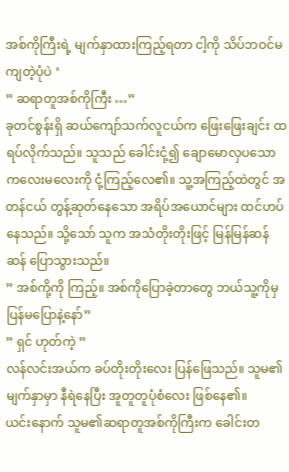အစ်ကိုကြီးရဲ့ မျက်နှာထားကြည့်ရတာ ငါ့ကို သိပ်ဘဝင်မကျတဲ့ပုံပဲ ‘
” ဆရာတူအစ်ကိုကြီး …”
ခုတင်စွန်းရှိ ဆယ်ကျော်သက်လူငယ်က ဖြေးဖြေးချင်း ထရပ်လိုက်သည်။ သူသည် ခေါင်းငုံ့၍ ချောမောလှပသော ကလေးမလေးကို ငုံ့ကြည့်လေ၏။ သူ့အကြည့်ထဲတွင် အတန်ငယ် တွန့်ဆုတ်နေသော အရိပ်အယောင်များ ထင်ဟပ်နေသည်။ သို့သော် သူက အသံတိုးတိုးဖြင့် မြန်မြန်ဆန်ဆန် ပြောသွားသည်။
” အစ်ကို့ကို ကြည့်။ အစ်ကိုပြောခဲ့တာတွေ ဘယ်သူ့ကိုမှ ပြန်မပြောနဲ့နော်”
” ရှင် ဟုတ်ကဲ့ ”
လန်လင်းအယ်က ခပ်တိုးတိုးလေး ပြန်ဖြေသည်။ သူမ၏မျက်နှာမှာ နီရဲနေပြီး အူတူတူပုံစံလေး ဖြစ်နေ၏။
ယင်းနောက် သူမ၏ဆရာတူအစ်ကိုကြီးက ခေါင်းတ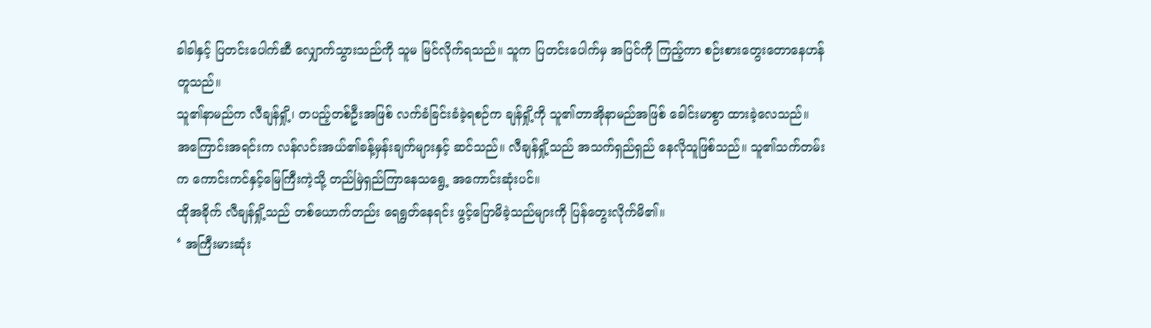ခါခါနှင့် ပြတင်းပေါက်ဆီ လျှောက်သွားသည်ကို သူမ မြင်လိုက်ရသည်။ သူက ပြတင်းပေါက်မှ အပြင်ကို ကြည့်ကာ စဉ်းစားတွေးတောနေဟန်တူသည်။
သူ၏နာမည်က လီချန်ရှို့၊ တပည့်တစ်ဦးအဖြစ် လက်ခံခြင်းခံခဲ့ရစဉ်က ချန်ရှို့ကို သူ၏တာအိုနာမည်အဖြစ် ခေါင်းမာစွာ ထားခဲ့လေသည်။
အကြောင်းအရင်းက လန်လင်းအယ်၏ခန့်မှန်းချက်များနှင့် ဆင်သည်။ လီချန်ရှို့သည် အသက်ရှည်ရှည် နေလိုသူဖြစ်သည်။ သူ၏သက်တမ်းက ကောင်းကင်နှင့်မြေကြီးကဲ့သို့ တည်မြဲရှည်ကြာနေသရွေ့ အကောင်းဆုံးပင်။
ထိုအခိုက် လီချန်ရှို့သည် တစ်ယောက်တည်း ရေရွတ်နေရင်း ဖွင့်ပြောမိခဲ့သည်များကို ပြန်တွေးလိုက်မိ၏။
‘ အကြီးမားဆုံး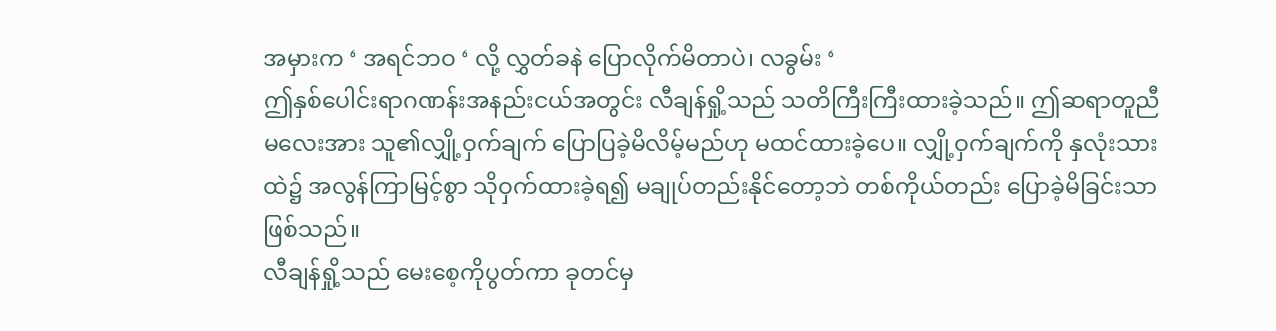အမှားက ‘ အရင်ဘဝ ‘ လို့ လွှတ်ခနဲ ပြောလိုက်မိတာပဲ၊ လခွမ်း ‘
ဤနှစ်ပေါင်းရာဂဏန်းအနည်းငယ်အတွင်း လီချန်ရှို့သည် သတိကြီးကြီးထားခဲ့သည်။ ဤဆရာတူညီမလေးအား သူ၏လျှို့ဝှက်ချက် ပြောပြခဲ့မိလိမ့်မည်ဟု မထင်ထားခဲ့ပေ။ လျှို့ဝှက်ချက်ကို နှလုံးသားထဲ၌ အလွန်ကြာမြင့်စွာ သိုဝှက်ထားခဲ့ရ၍ မချုပ်တည်းနိုင်တော့ဘဲ တစ်ကိုယ်တည်း ပြောခဲ့မိခြင်းသာ ဖြစ်သည်။
လီချန်ရှို့သည် မေးစေ့ကိုပွတ်ကာ ခုတင်မှ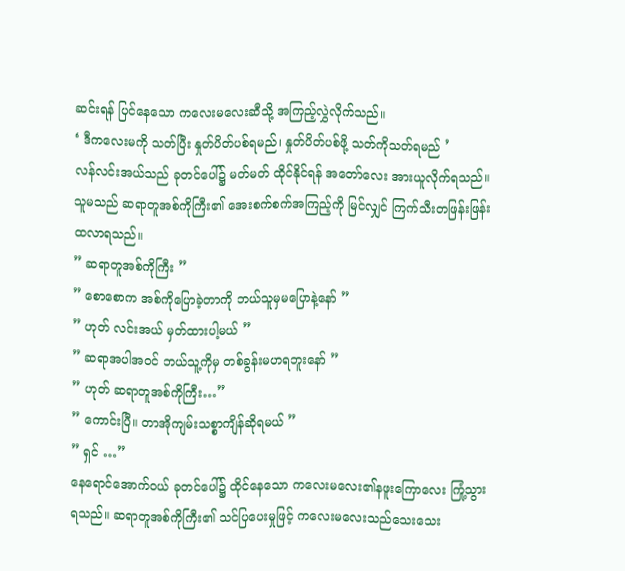ဆင်းရန် ပြင်နေသော ကလေးမလေးဆီသို့ အကြည့်လွှဲလိုက်သည်။
‘ ဒီကလေးမကို သတ်ပြီး နှုတ်ပိတ်ပစ်ရမည်၊ နှုတ်ပိတ်ပစ်ဖို့ သတ်ကိုသတ်ရမည် ’
လန်လင်းအယ်သည် ခုတင်ပေါ်၌ မတ်မတ် ထိုင်နိုင်ရန် အတော်လေး အားယူလိုက်ရသည်။ သူမသည် ဆရာတူအစ်ကိုကြီး၏ အေးစက်စက်အကြည့်ကို မြင်လျှင် ကြက်သီးတဖြန်းဖြန်း ထလာရသည်။
” ဆရာတူအစ်ကိုကြီး ”
” စောစောက အစ်ကိုပြောခဲ့တာကို ဘယ်သူမှမပြောနဲ့နော် ”
” ဟုတ် လင်းအယ် မှတ်ထားပါ့မယ် ”
” ဆရာအပါအဝင် ဘယ်သူ့ကိုမှ တစ်ခွန်းမဟရဘူးနော် ”
” ဟုတ် ဆရာတူအစ်ကိုကြီး…”
” ကောင်းပြီ။ တာအိုကျမ်းသစ္စာကျိန်ဆိုရမယ် ”
” ရှင် …”
နေရောင်အောက်ဝယ် ခုတင်ပေါ်၌ ထိုင်နေသော ကလေးမလေး၏နဖူးကြောလေး ကြုံ့သွားရသည်။ ဆရာတူအစ်ကိုကြီး၏ သင်ပြပေးမှုဖြင့် ကလေးမလေးသည်သေးသေး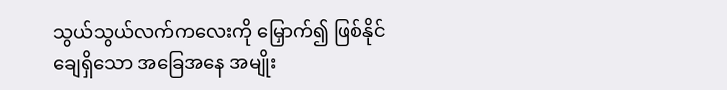သွယ်သွယ်လက်ကလေးကို မြှောက်၍ ဖြစ်နိုင်ချေရှိသော အခြေအနေ အမျိုး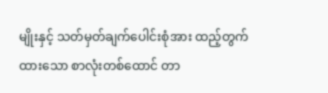မျိုးနှင့် သတ်မှတ်ချက်ပေါင်းစုံအား ထည့်တွက်ထားသော စာလုံးတစ်ထောင် တာ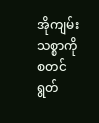အိုကျမ်းသစ္စာကို စတင်ရွတ်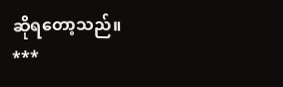ဆိုရတော့သည်။
***